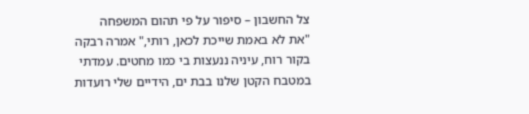צל החשבון – סיפור על פי תהום המשפחה
"את לא באמת שייכת לכאן, רותי," אמרה רבקה בקור רוח, עיניה ננעצות בי כמו מחטים. עמדתי במטבח הקטן שלנו בבת ים, הידיים שלי רועדות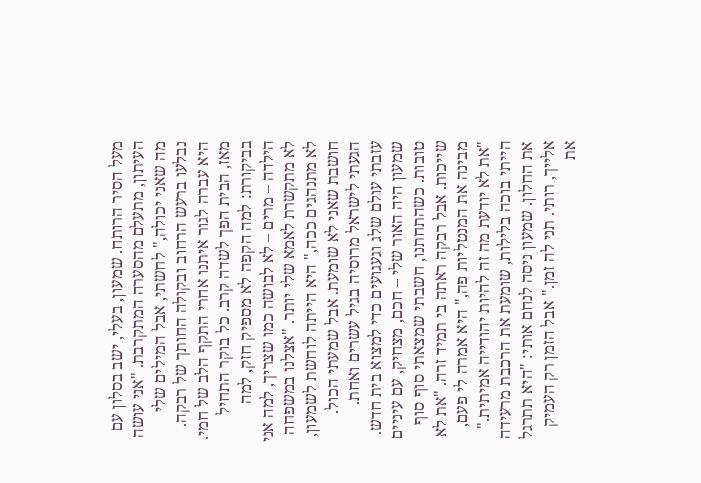מעל הסיר הרותח. שמעון, בעלי, ישב בסלון עם העיתון, מתעלם מהסערה המתקרבת. "אני עושה מה שאני יכולה," לחשתי, אבל המילים שלי נבלעו ברעש הרחוב ובקולה החותך של רבקה.
היא עברה לגור איתנו אחרי התקף הלב של חמי. מאז, הבית הפך לשדה קרב. כל בוקר התחיל בביקורת: למה הקפה לא מספיק חזק, למה הילדה – מרים – לא לבושה כמו שצריך, למה אני לא מתקשרת לאמא שלי יותר. "אצלנו במשפחה לא מתנהגים ככה," היא הייתה לוחשת לשמעון, חושבת שאני לא שומעת. אבל שמעתי הכול.
הגעתי לישראל מרוסיה בגיל עשרים ואחת. עזבתי עולם שלג וגעגועים כדי למצוא בית חדש. שמעון היה האור שלי – חכם, מצחיק, עם עיניים טובות. כשהתחתנו, חשבתי שמצאתי סוף סוף שייכות. אבל רבקה ראתה בי תמיד זרה. "את לא מבינה את המנטליות פה," היא אמרה לי פעם, "את לא יודעת מה זה להיות יהודייה אמיתית."
הייתי בוכה בלילות, שומעת את הרכבת מרעידה את החלון. שמעון ניסה לנחם אותי: "היא תתרגל אלייך, רותי. תני לה זמן." אבל הזמן רק העמיק את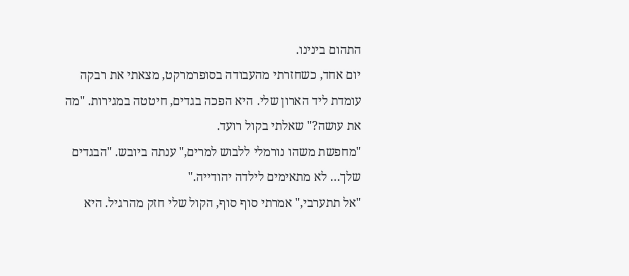התהום בינינו.
יום אחד, כשחזרתי מהעבודה בסופרמרקט, מצאתי את רבקה עומדת ליד הארון שלי. היא הפכה בגדים, חיטטה במגירות. "מה את עושה?" שאלתי בקול רועד.
"מחפשת משהו נורמלי ללבוש למרים," ענתה ביובש. "הבגדים שלך… לא מתאימים לילדה יהודייה."
"אל תתערבי," אמרתי סוף סוף, הקול שלי חזק מהרגיל. היא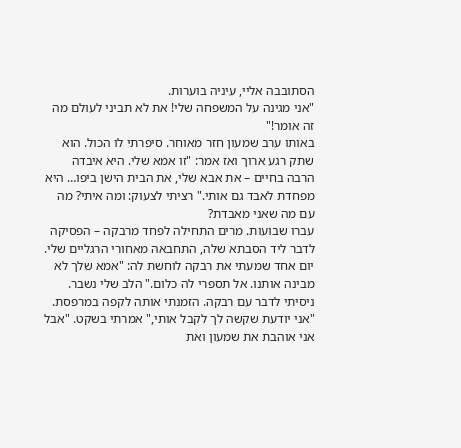הסתובבה אליי, עיניה בוערות.
"אני מגינה על המשפחה שלי! את לא תביני לעולם מה זה אומר!"
באותו ערב שמעון חזר מאוחר. סיפרתי לו הכול. הוא שתק רגע ארוך ואז אמר: "זו אמא שלי. היא איבדה הרבה בחיים – את אבא שלי, את הבית הישן ביפו… היא מפחדת לאבד גם אותי." רציתי לצעוק: ומה איתי? מה עם מה שאני מאבדת?
עברו שבועות. מרים התחילה לפחד מרבקה – הפסיקה לדבר ליד הסבתא שלה, התחבאה מאחורי הרגליים שלי. יום אחד שמעתי את רבקה לוחשת לה: "אמא שלך לא מבינה אותנו. אל תספרי לה כלום." הלב שלי נשבר.
ניסיתי לדבר עם רבקה. הזמנתי אותה לקפה במרפסת. "אני יודעת שקשה לך לקבל אותי," אמרתי בשקט. "אבל אני אוהבת את שמעון ואת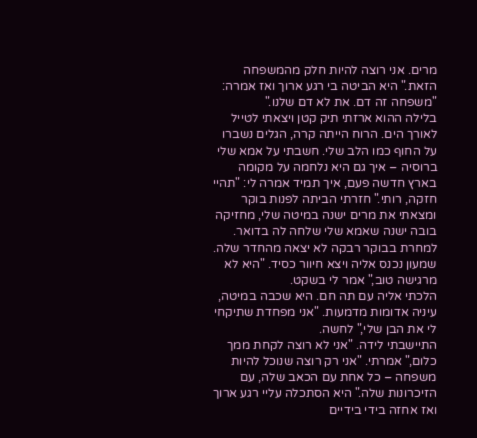מרים. אני רוצה להיות חלק מהמשפחה הזאת." היא הביטה בי רגע ארוך ואז אמרה: "משפחה זה דם. את לא דם שלנו."
בלילה ההוא ארזתי תיק קטן ויצאתי לטייל לאורך הים. הרוח הייתה קרה, הגלים נשברו על החוף כמו הלב שלי. חשבתי על אמא שלי ברוסיה – איך גם היא נלחמה על מקומה בארץ חדשה פעם, איך תמיד אמרה לי: "תהיי חזקה, רותי." חזרתי הביתה לפנות בוקר ומצאתי את מרים ישנה במיטה שלי, מחזיקה בובה ישנה שאמא שלי שלחה לה בדואר.
למחרת בבוקר רבקה לא יצאה מהחדר שלה. שמעון נכנס אליה ויצא חיוור כסיד. "היא לא מרגישה טוב," אמר לי בשקט.
הלכתי אליה עם תה חם. היא שכבה במיטה, עיניה אדומות מדמעות. "אני מפחדת שתיקחי לי את הבן שלי," לחשה.
התיישבתי לידה. "אני לא רוצה לקחת ממך כלום," אמרתי. "אני רק רוצה שנוכל להיות משפחה – כל אחת עם הכאב שלה, עם הזיכרונות שלה." היא הסתכלה עליי רגע ארוך ואז אחזה בידי בידיים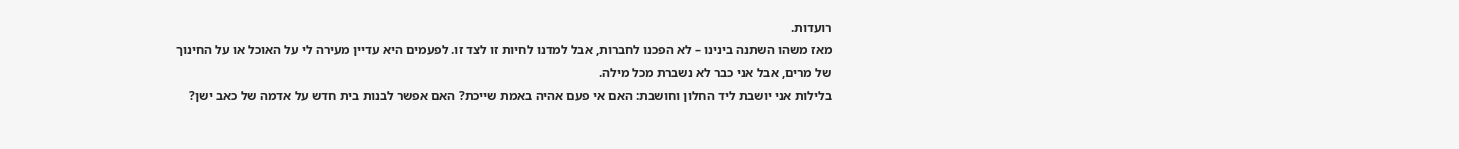רועדות.
מאז משהו השתנה בינינו – לא הפכנו לחברות, אבל למדנו לחיות זו לצד זו. לפעמים היא עדיין מעירה לי על האוכל או על החינוך של מרים, אבל אני כבר לא נשברת מכל מילה.
בלילות אני יושבת ליד החלון וחושבת: האם אי פעם אהיה באמת שייכת? האם אפשר לבנות בית חדש על אדמה של כאב ישן?